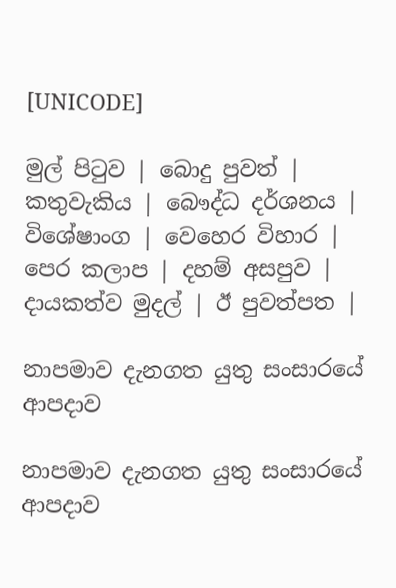[UNICODE]

මුල් පිටුව | බොදු පුවත් | කතුවැකිය | බෞද්ධ දර්ශනය | විශේෂාංග | වෙහෙර විහාර | පෙර කලාප | දහම් අසපුව | දායකත්ව මුදල් | ඊ පුවත්පත |

නාපමාව දැනගත යුතු සංසාරයේ ආපදාව

නාපමාව දැනගත යුතු සංසාරයේ ආපදාව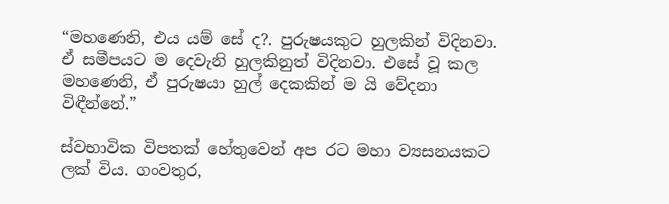“මහණෙනි, එය යම් සේ ද?. පුරුෂයකුට හුලකින් විදිනවා. ඒ සමීපයට ම දෙවැනි හුලකිනුත් විදිනවා. එසේ වූ කල මහණෙනි, ඒ පුරුෂයා හුල් දෙකකින් ම යි වේදනා විඳීන්නේ.”

ස්වභාවික විපතක් හේතුවෙන් අප රට මහා ව්‍යසනයකට ලක් විය. ගංවතුර,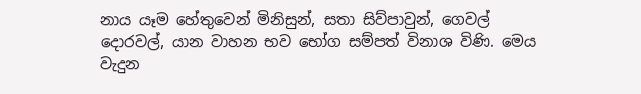නාය යෑම හේතුවෙන් මිනිසුන්, සතා සිව්පාවුන්, ගෙවල් දොරවල්, යාන වාහන භව භෝග සම්පත් විනාශ විණි. මෙය වැදුන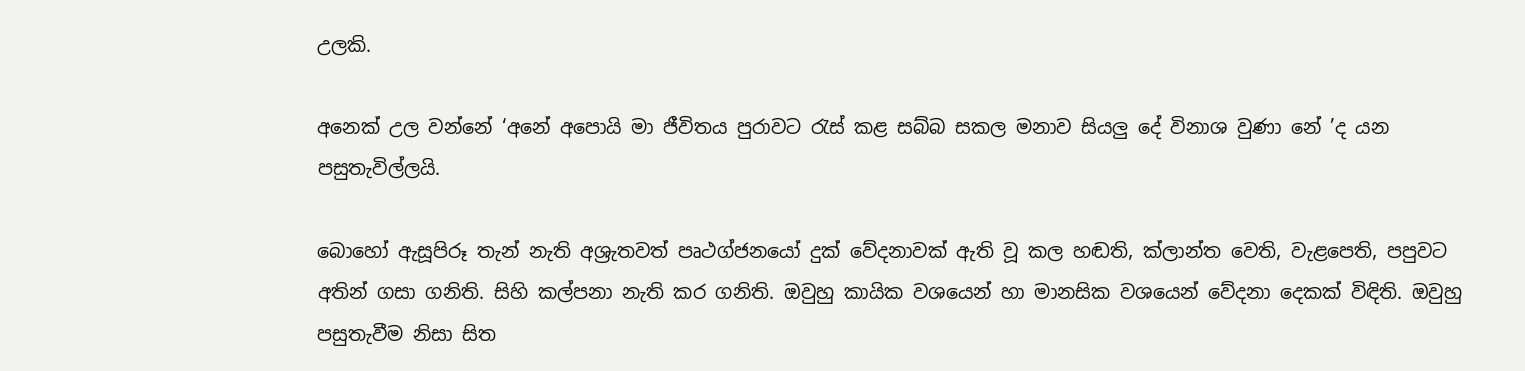උලකි.

අනෙක් උල වන්නේ ‘අනේ අපොයි මා ජීවිතය පුරාවට රැස් කළ සබ්බ සකල මනාව සියලු දේ විනාශ වුණා නේ ’ද යන පසුතැවිල්ලයි.

බොහෝ ඇසූපිරූ තැන් නැති අශ්‍රැතවත් පෘථග්ජනයෝ දුක් වේදනාවක් ඇති වූ කල හඬති, ක්ලාන්ත වෙති, වැළපෙති, පපුවට අතින් ගසා ගනිති. සිහි කල්පනා නැති කර ගනිති. ඔවුහු කායික වශයෙන් හා මානසික වශයෙන් වේදනා දෙකක් විඳිති. ඔවුහු පසුතැවීම නිසා සිත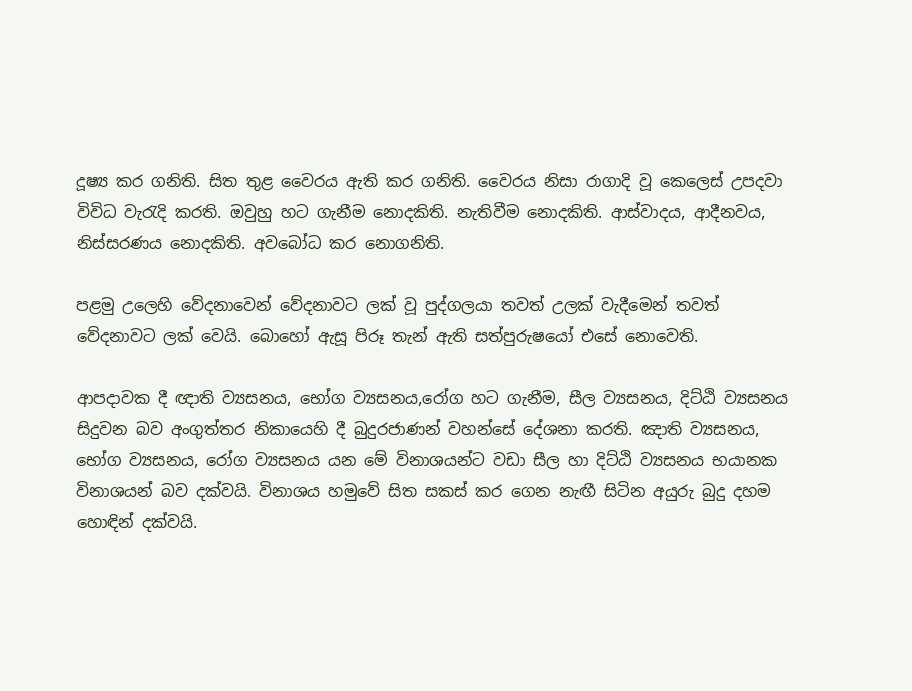දූෂ්‍ය කර ගනිති. සිත තුළ වෛරය ඇති කර ගනිති. වෛරය නිසා රාගාදි වූ කෙලෙස් උපදවා විවිධ වැරැදි කරති. ඔවුහු හට ගැනීම නොදකිති. නැතිවීම නොදකිති. ආස්වාදය, ආදීනවය, නිස්සරණය නොදකිති. අවබෝධ කර නොගනිති.

පළමු උලෙහි වේදනාවෙන් වේදනාවට ලක් වූ පුද්ගලයා තවත් උලක් වැදීමෙන් තවත් වේදනාවට ලක් වෙයි. බොහෝ ඇසූ පිරූ තැන් ඇති සත්පුරුෂයෝ එසේ නොවෙති.

ආපදාවක දී ඥාති ව්‍යසනය, භෝග ව්‍යසනය,රෝග හට ගැනීම, සීල ව්‍යසනය, දිට්ඨි ව්‍යසනය සිදුවන බව අංගුත්තර නිකායෙහි දී බුදුරජාණන් වහන්සේ දේශනා කරති. ඤාති ව්‍යසනය, භෝග ව්‍යසනය, රෝග ව්‍යසනය යන මේ විනාශයන්ට වඩා සීල හා දිට්ඨි ව්‍යසනය භයානක විනාශයන් බව දක්වයි. විනාශය හමුවේ සිත සකස් කර ගෙන නැඟී සිටින අයුරු බුදු දහම හොඳින් දක්වයි.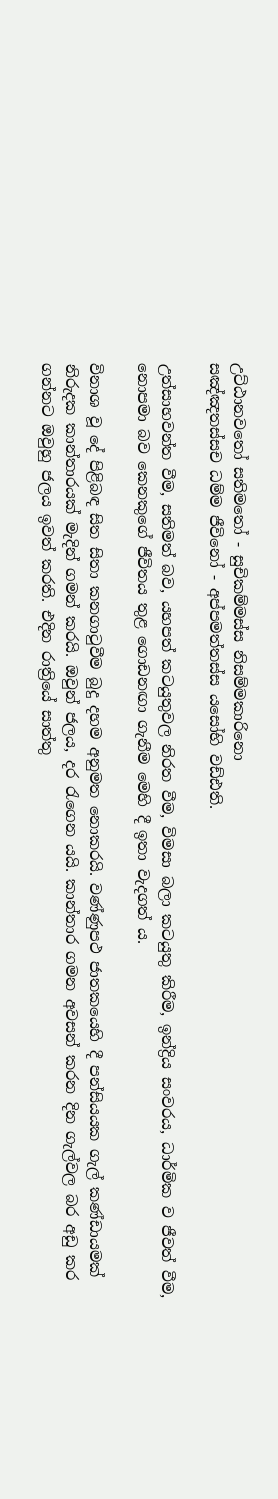උට්ඨානවතෝ සතිමතෝ - සුචිකම්මස්ස නිසම්මකාරිනො
සඤ්ඤතස්සච ධම්ම ජීවිනෝ - අප්පමත්තස්ස යසෝභි වඩ්ඪති.

උත්සාහවන්ත වීම, සතිමත් බව, යහපත් කටයුතුවල නිරත වීම, විමසා බලා කටයුතු කිරීම, ඉන්ද්‍රිය සංවරය, ධාර්මික ව ජීවත් වීම, නොපමා බව කෙනකුගේ ජීවිතය තුළ ගොඩනඟා ගැනීම මෙහි දී ඉතා වැදගත් ය.

විනාශ වූ දේ පිළිබඳ සිත සිතා කනගාටුවීම බුදු දහම අනුමත නොකරයි. වණ්ණුපථ ජාතකයෙහි දී පන්සියයක ගැල් කණ්ඩායමක් නිරුදක කාන්තාරයක් මැදින් ගමන් කරයි. ඔවුන් ජලය, දර රැගෙන යයි. කාන්තාර ගමන අවසන් කරන දින ගැල්වල බර අඩු කර ගන්නට ඔවුහු ජලය ඉවත් කරති. එදින රාත්‍රියේ සාත්තු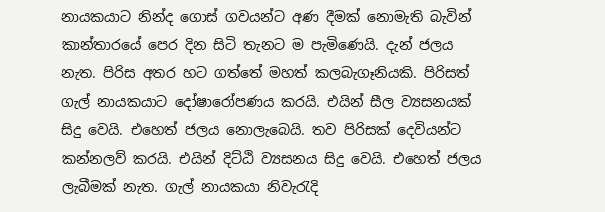නායකයාට නින්ද ගොස් ගවයන්ට අණ දීමක් නොමැති බැවින් කාන්තාරයේ පෙර දින සිටි තැනට ම පැමිණෙයි. දැන් ජලය නැත. පිරිස අතර හට ගත්තේ මහත් කලබැගෑනියකි. පිරිසත් ගැල් නායකයාට දෝෂාරෝපණය කරයි. එයින් සීල ව්‍යසනයක් සිදු වෙයි. එහෙත් ජලය නොලැබෙයි. තව පිරිසක් දෙවියන්ට කන්නලව් කරයි. එයින් දිට්ඨි ව්‍යසනය සිදු වෙයි. එහෙත් ජලය ලැබීමක් නැත. ගැල් නායකයා නිවැරැදි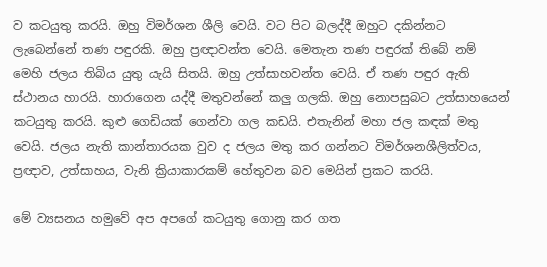ව කටයුතු කරයි. ඔහු විමර්ශන ශීලි වෙයි. වට පිට බලද්දී ඔහුට දකින්නට ලැබෙන්නේ තණ පඳුරකි. ඔහු ප්‍රඥාවන්ත වෙයි. මෙතැන තණ පඳුරක් තිබේ නම් මෙහි ජලය තිබිය යුතු යැයි සිතයි. ඔහු උත්සාහවන්ත වෙයි. ඒ තණ පඳුර ඇති ස්ථානය හාරයි. හාරාගෙන යද්දී මතුවන්නේ කලු ගලකි. ඔහු නොපසුබට උත්සාහයෙන් කටයුතු කරයි. කුළු ගෙඩියක් ගෙන්වා ගල කඩයි. එතැනින් මහා ජල කඳක් මතු වෙයි. ජලය නැති කාන්තාරයක වුව ද ජලය මතු කර ගන්නට විමර්ශනශීලිත්වය, ප්‍රඥාව, උත්සාහය, වැනි ක්‍රියාකාරකම් හේතුවන බව මෙයින් ප්‍රකට කරයි.

මේ ව්‍යසනය හමුවේ අප අපගේ කටයුතු ගොනු කර ගත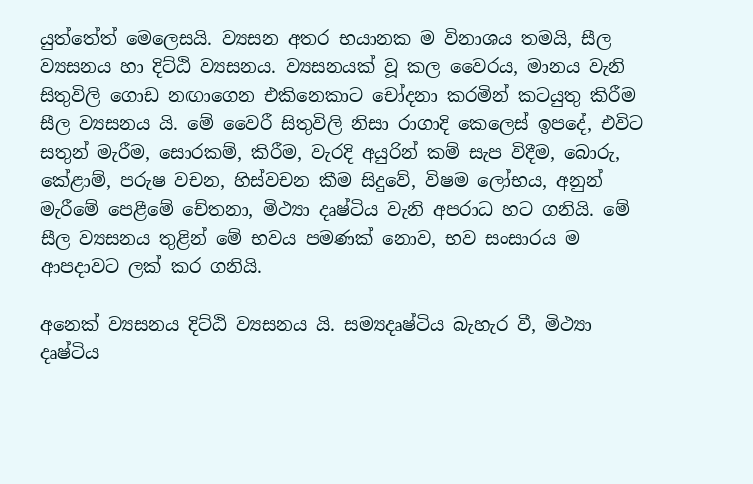යුත්තේත් මෙලෙසයි. ව්‍යසන අතර භයානක ම විනාශය තමයි, සීල ව්‍යසනය හා දිට්ඨි ව්‍යසනය. ව්‍යසනයක් වූ කල වෛරය, මානය වැනි සිතුවිලි ගොඩ නඟාගෙන එකිනෙකාට චෝදනා කරමින් කටයුතු කිරීම සීල ව්‍යසනය යි. මේ වෛරී සිතුවිලි නිසා රාගාදි කෙලෙස් ඉපදේ, එවිට සතුන් මැරීම, සොරකම්, කිරීම, වැරදි අයුරින් කම් සැප විදීම, බොරු, කේළාම්, පරුෂ වචන, හිස්වචන කීම සිදුවේ, විෂම ලෝභය, අනුන් මැරීමේ පෙළීමේ චේතනා, මිථ්‍යා දෘෂ්ටිය වැනි අපරාධ හට ගනියි. මේ සීල ව්‍යසනය තුළින් මේ භවය පමණක් නොව, භව සංසාරය ම ආපදාවට ලක් කර ගනියි.

අනෙක් ව්‍යසනය දිට්ඨි ව්‍යසනය යි. සම්‍යදෘෂ්ටිය බැහැර වී, මිථ්‍යා දෘෂ්ටිය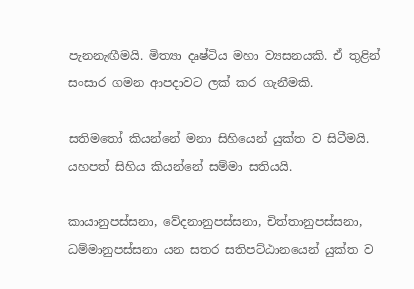පැනනැඟීමයි. මිත්‍යා දෘෂ්ටිය මහා ව්‍යසනයකි. ඒ තුළින් සංසාර ගමන ආපදාවට ලක් කර ගැනීමකි.

සතිමතෝ කියන්නේ මනා සිහියෙන් යුක්ත ව සිටීමයි. යහපත් සිහිය කියන්නේ සම්මා සතියයි.

කායානුපස්සනා, වේදනානුපස්සනා, චිත්තානුපස්සනා, ධම්මානුපස්සනා යන සතර සතිපට්ඨානයෙන් යුක්ත ව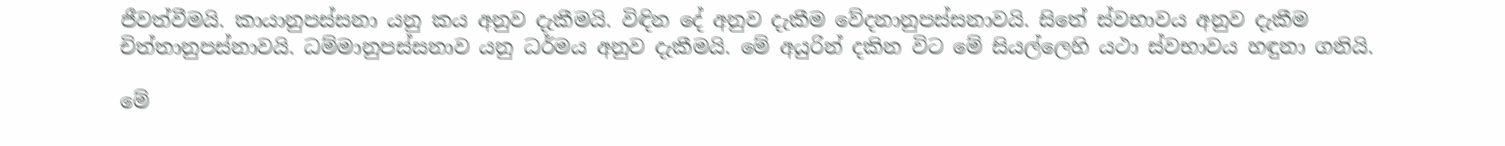ජීවත්වීමයි. කායානුපස්සනා යනු කය අනුව දැකීමයි. විඳින දේ අනුව දැකීම වේදනානුපස්සනාවයි. සිතේ ස්වභාවය අනුව දැකීම චිත්තානුපස්නාවයි. ධම්මානුපස්සනාව යනු ධර්මය අනුව දැකීමයි. මේ අයුරින් දකින විට මේ සියල්ලෙහි යථා ස්වභාවය හඳුනා ගනියි.

මේ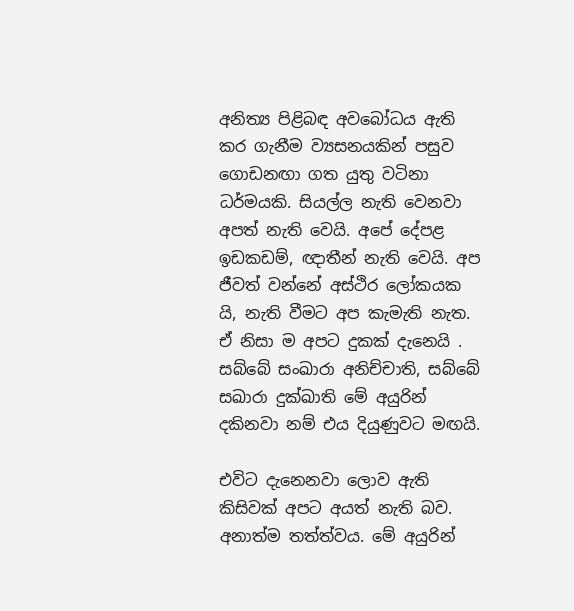අනිත්‍ය පිළිබඳ අවබෝධය ඇති කර ගැනීම ව්‍යසනයකින් පසුව ගොඩනඟා ගත යුතු වටිනා ධර්මයකි. සියල්ල නැති වෙනවා අපත් නැති වෙයි. අපේ දේපළ ඉඩකඩම්, ඥාතීන් නැති වෙයි. අප ජීවත් වන්නේ අස්ථිර ලෝකයක යි, නැති වීමට අප කැමැති නැත. ඒ නිසා ම අපට දුකක් දැනෙයි . සබ්බේ සංඛාරා අනිච්චාති, සබ්බේ සඛාරා දුක්ඛාති මේ අයුරින් දකිනවා නම් එය දියුණුවට මඟයි.

එවිට දැනෙනවා ලොව ඇති කිසිවක් අපට අයත් නැති බව. අනාත්ම තත්ත්වය. මේ අයුරින්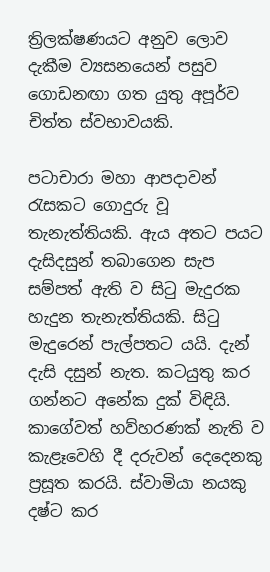ත්‍රිලක්ෂණයට අනුව ලොව දැකීම ව්‍යසනයෙන් පසුව ගොඩනඟා ගත යුතු අපූර්ව චිත්ත ස්වභාවයකි.

පටාචාරා මහා ආපදාවන් රැසකට ගොදුරු වූ තැනැත්තියකි. ඇය අතට පයට දැසිදසුන් තබාගෙන සැප සම්පත් ඇති ව සිටු මැදුරක හැදුන තැනැත්තියකි. සිටු මැදුරෙන් පැල්පතට යයි. දැන් දැසි දසුන් නැත. කටයුතු කර ගන්නට අනේක දුක් විඳියි. කාගේවත් හව්හරණක් නැති ව කැළෑවෙහි දී දරුවන් දෙදෙනකු ප්‍රසූත කරයි. ස්වාමියා නයකු දෂ්ට කර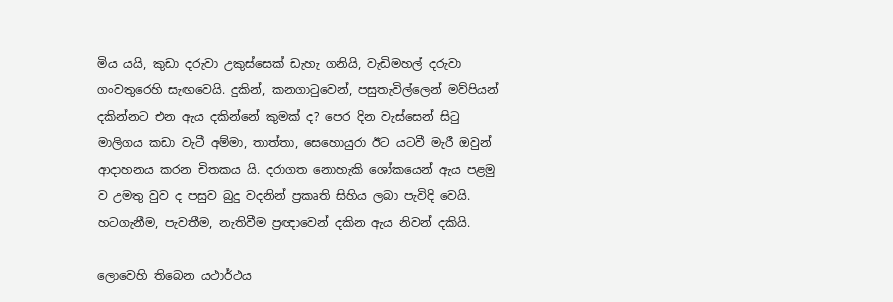මිය යයි, කුඩා දරුවා උකුස්සෙක් ඩැහැ ගනියි, වැඩිමහල් දරුවා ගංවතුරෙහි සැඟවෙයි. දුකින්, කනගාටුවෙන්, පසුතැවිල්ලෙන් මව්පියන් දකින්නට එන ඇය දකින්නේ කුමක් ද? පෙර දින වැස්සෙන් සිටු මාලිගය කඩා වැටී අම්මා, තාත්තා, සෙහොයුරා ඊට යටවී මැරී ඔවුන් ආදාහනය කරන චිතකය යි. දරාගත නොහැකි ශෝකයෙන් ඇය පළමු ව උමතු වුව ද පසුව බුදු වදනින් ප්‍රකෘති සිහිය ලබා පැවිදි වෙයි. හටගැනීම, පැවතීම, නැතිවීම ප්‍රඥාවෙන් දකින ඇය නිවන් දකියි.

ලොවෙහි තිබෙන යථාර්ථය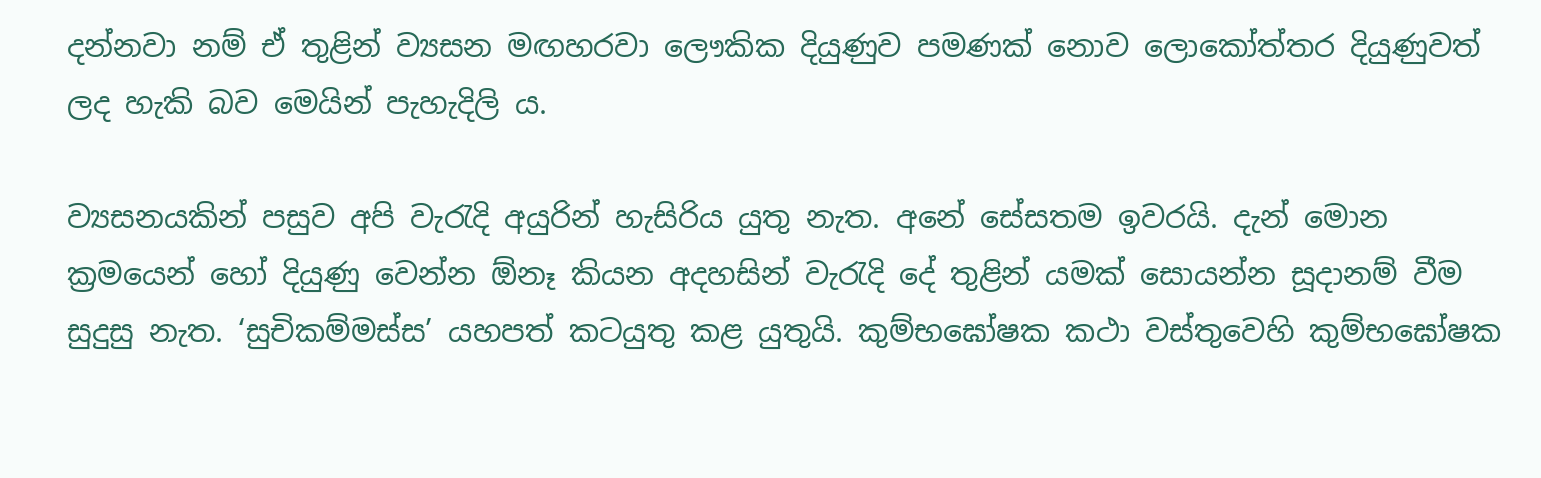දන්නවා නම් ඒ තුළින් ව්‍යසන මඟහරවා ලෞකික දියුණුව පමණක් නොව ලොකෝත්තර දියුණුවත් ලද හැකි බව මෙයින් පැහැදිලි ය.

ව්‍යසනයකින් පසුව අපි වැරැදි අයුරින් හැසිරිය යුතු නැත. අනේ සේසතම ඉවරයි. දැන් මොන ක්‍රමයෙන් හෝ දියුණු වෙන්න ඕනෑ කියන අදහසින් වැරැදි දේ තුළින් යමක් සොයන්න සූදානම් වීම සුදුසු නැත. ‘සුචිකම්මස්ස’ යහපත් කටයුතු කළ යුතුයි. කුම්භඝෝෂක කථා වස්තුවෙහි කුම්භඝෝෂක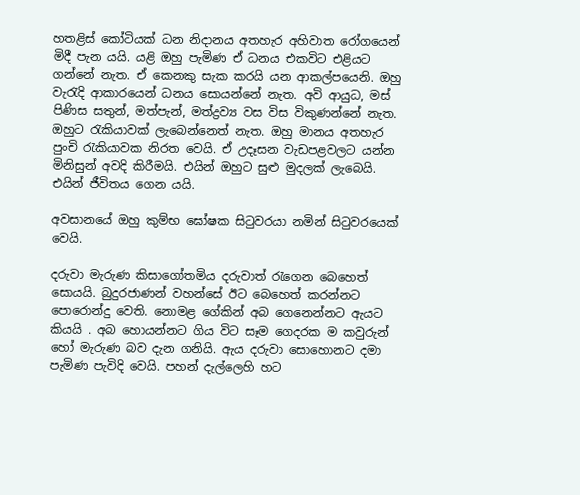හතළිස් කෝටියක් ධන නිදානය අතහැර අහිවාත රෝගයෙන් මිදී පැන යයි. යළි ඔහු පැමිණ ඒ ධනය එකවිට එළියට ගන්නේ නැත. ඒ කෙනකු සැක කරයි යන ආකල්පයෙනි. ඔහු වැරැදි ආකාරයෙන් ධනය සොයන්නේ නැත. අවි ආයුධ, මස් පිණිස සතුන්, මත්පැන්, මත්ද්‍රව්‍ය වස විස විකුණන්නේ නැත. ඔහුට රැකියාවක් ලැබෙන්නෙත් නැත. ඔහු මානය අතහැර පුංචි රැකියාවක නිරත වෙයි. ඒ උදෑසන වැඩපළවලට යන්න මිනිසුන් අවදි කිරීමයි. එයින් ඔහුට සුළු මුදලක් ලැබෙයි. එයින් ජීවිතය ගෙන යයි.

අවසානයේ ඔහු කුම්භ ඝෝෂක සිටුවරයා නමින් සිටුවරයෙක් වෙයි.

දරුවා මැරුණ කිසාගෝතමිය දරුවාත් රැගෙන බෙහෙත් සොයයි. බුදුරජාණන් වහන්සේ ඊට බෙහෙත් කරන්නට පොරොන්දු වෙති. නොමළ ගේකින් අබ ගෙනෙන්නට ඇයට කියයි . අබ හොයන්නට ගිය විට සෑම ගෙදරක ම කවුරුන් හෝ මැරුණ බව දැන ගනියි. ඇය දරුවා සොහොනට දමා පැමිණ පැවිදි වෙයි. පහන් දැල්ලෙහි හට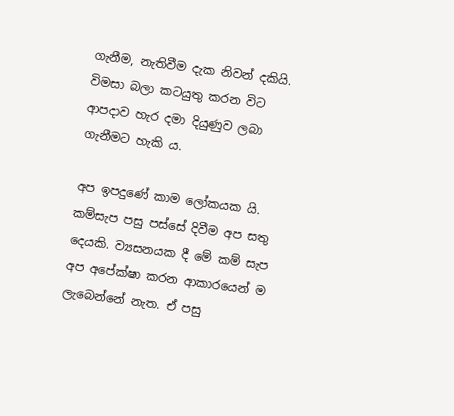ගැනීම, නැතිවීම දැක නිවන් දකියි. විමසා බලා කටයුතු කරන විට ආපදාව හැර දමා දියුණුව ලබා ගැනීමට හැකි ය.

අප ඉපදුණේ කාම ලෝකයක යි. කම්සැප පසු පස්සේ දිවීම අප සතු දෙයකි. ව්‍යසනයක දී මේ කම් සැප අප අපේක්ෂා කරන ආකාරයෙන් ම ලැබෙන්නේ නැත. ඒ පසු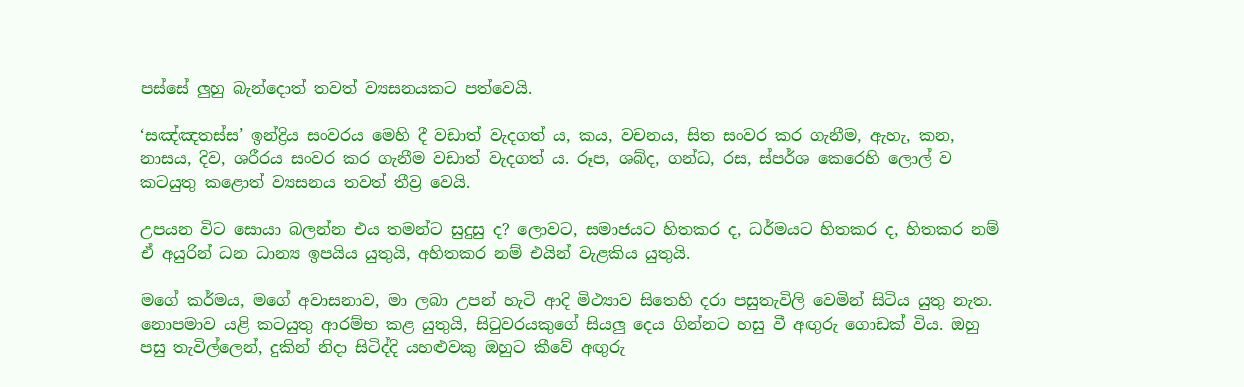පස්සේ ලුහු බැන්දොත් තවත් ව්‍යසනයකට පත්වෙයි.

‘සඤ්ඤතස්ස’ ඉන්ද්‍රිය සංවරය මෙහි දී වඩාත් වැදගත් ය, කය, වචනය, සිත සංවර කර ගැනීම, ඇහැ, කන, නාසය, දිව, ශරීරය සංවර කර ගැනීම වඩාත් වැදගත් ය. රූප, ශබ්ද, ගන්ධ, රස, ස්පර්ශ කෙරෙහි ලොල් ව කටයුතු කළොත් ව්‍යසනය තවත් තීව්‍ර වෙයි.

උපයන විට සොයා බලන්න එය තමන්ට සුදුසු ද? ලොවට, සමාජයට හිතකර ද, ධර්මයට හිතකර ද, හිතකර නම් ඒ අයුරින් ධන ධාන්‍ය ඉපයිය යුතුයි, අහිතකර නම් එයින් වැළකිය යුතුයි.

මගේ කර්මය, මගේ අවාසනාව, මා ලබා උපන් හැටි ආදි මිථ්‍යාව සිතෙහි දරා පසුතැවිලි වෙමින් සිටිය යුතු නැත. නොපමාව යළි කටයුතු ආරම්භ කළ යුතුයි, සිටුවරයකුගේ සියලු දෙය ගින්නට හසු වී අඟුරු ගොඩක් විය. ඔහු පසු තැවිල්ලෙන්, දුකින් නිදා සිටිද්දි යහළුවකු ඔහුට කීවේ අඟුරු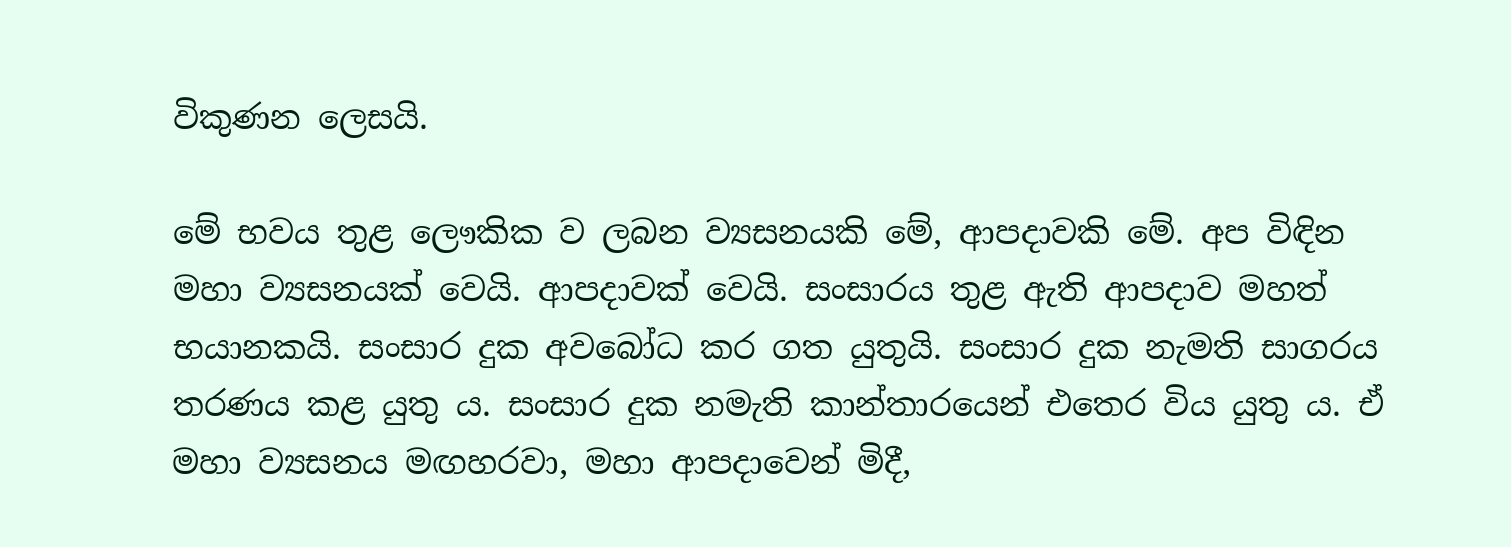විකුණන ලෙසයි.

මේ භවය තුළ ලෞකික ව ලබන ව්‍යසනයකි මේ, ආපදාවකි මේ. අප විඳින මහා ව්‍යසනයක් වෙයි. ආපදාවක් වෙයි. සංසාරය තුළ ඇති ආපදාව මහත් භයානකයි. සංසාර දුක අවබෝධ කර ගත යුතුයි. සංසාර දුක නැමති සාගරය තරණය කළ යුතු ය. සංසාර දුක නමැති කාන්තාරයෙන් එතෙර විය යුතු ය. ඒ මහා ව්‍යසනය මඟහරවා, මහා ආපදාවෙන් මිදී,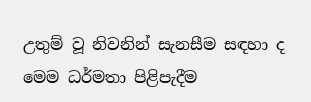උතුම් වූ නිවනින් සැනසීම සඳහා ද මෙම ධර්මතා පිළිපැදීම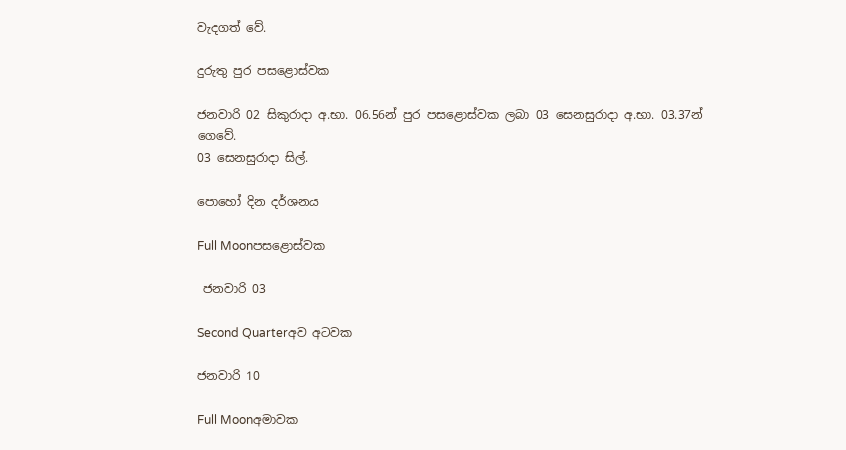වැදගත් වේ.

දුරුතු පුර පසළොස්වක

ජනවාරි 02 සිකුරාදා අ.භා. 06.56න් පුර පසළොස්වක ලබා 03 සෙනසුරාදා අ.භා. 03.37න් ගෙවේ.
03 සෙනසුරාදා සිල්.

පොහෝ දින දර්ශනය

Full Moonපසළොස්වක

 ජනවාරි 03

Second Quarterඅව අටවක

ජනවාරි 10

Full Moonඅමාවක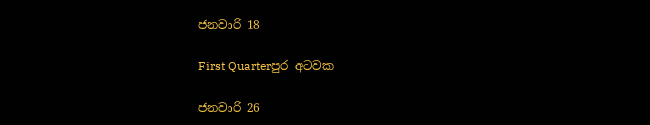ජනවාරි 18

First Quarterපුර අටවක

ජනවාරි 26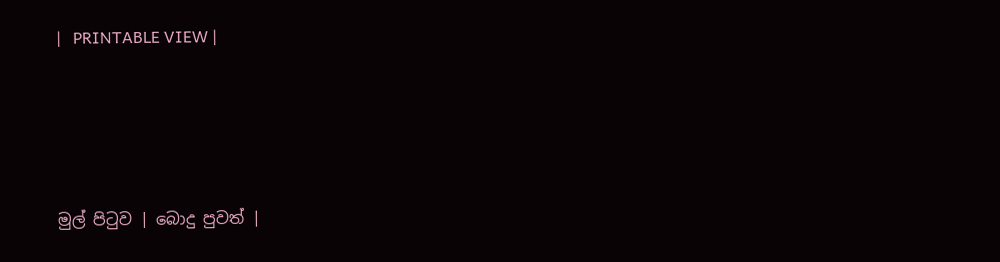|   PRINTABLE VIEW |




මුල් පිටුව | බොදු පුවත් |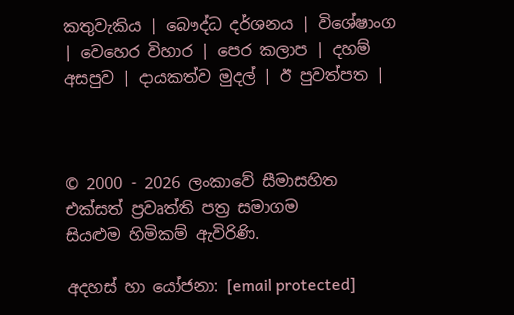කතුවැකිය | බෞද්ධ දර්ශනය | විශේෂාංග | වෙහෙර විහාර | පෙර කලාප | දහම් අසපුව | දායකත්ව මුදල් | ඊ පුවත්පත |



© 2000 - 2026 ලංකාවේ සීමාසහිත එක්සත් ප්‍රවෘත්ති පත්‍ර සමාගම
සියළුම හිමිකම් ඇවිරිණි.

අදහස් හා යෝජනා: [email protected]